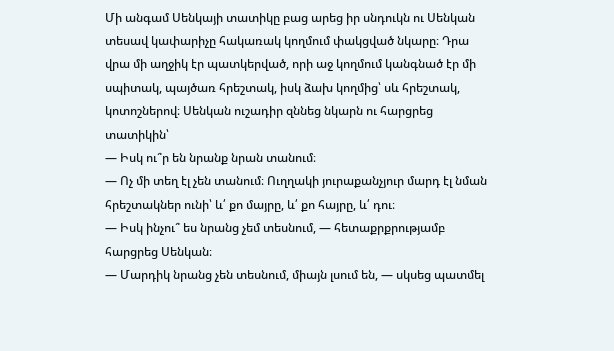Մի անգամ Սենկայի տատիկը բաց արեց իր սնդուկն ու Սենկան տեսավ կափարիչը հակառակ կողմում փակցված նկարը։ Դրա վրա մի աղջիկ էր պատկերված, որի աջ կողմում կանգնած էր մի սպիտակ, պայծառ հրեշտակ, իսկ ձախ կողմից՝ սև հրեշտակ, կոտոշներով։ Սենկան ուշադիր զննեց նկարն ու հարցրեց տատիկին՝
— Իսկ ու՞ր են նրանք նրան տանում։
— Ոչ մի տեղ էլ չեն տանում։ Ուղղակի յուրաքանչյուր մարդ էլ նման հրեշտակներ ունի՝ և՛ քո մայրը, և՛ քո հայրը, և՛ դու։
— Իսկ ինչու՞ ես նրանց չեմ տեսնում, — հետաքրքրությամբ հարցրեց Սենկան։
— Մարդիկ նրանց չեն տեսնում, միայն լսում են, — սկսեց պատմել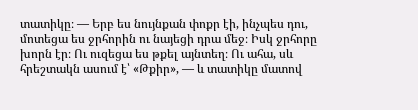տատիկը։ — Երբ ես նույնքան փոքր էի, ինչպես դու, մոտեցա ես ջրհորին ու նայեցի դրա մեջ։ Իսկ ջրհորը խորն էր։ Ու ուզեցա ես թքել այնտեղ։ Ու ահա, սև հրեշտակն ասում է՝ «Թքիր», — և տատիկը մատով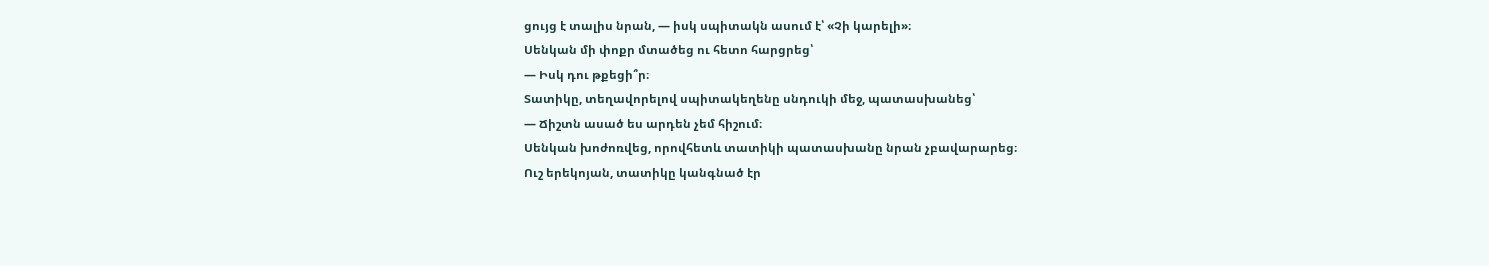ցույց է տալիս նրան, — իսկ սպիտակն ասում է՝ «Չի կարելի»։
Սենկան մի փոքր մտածեց ու հետո հարցրեց՝
— Իսկ դու թքեցի՞ր։
Տատիկը, տեղավորելով սպիտակեղենը սնդուկի մեջ, պատասխանեց՝
— Ճիշտն ասած ես արդեն չեմ հիշում։
Սենկան խոժոռվեց, որովհետև տատիկի պատասխանը նրան չբավարարեց։
Ուշ երեկոյան, տատիկը կանգնած էր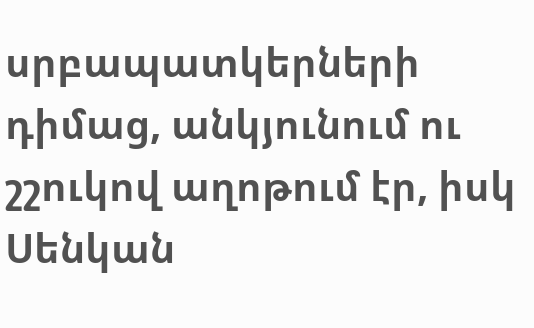սրբապատկերների դիմաց, անկյունում ու շշուկով աղոթում էր, իսկ Սենկան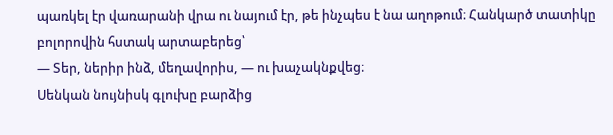պառկել էր վառարանի վրա ու նայում էր, թե ինչպես է նա աղոթում։ Հանկարծ տատիկը բոլորովին հստակ արտաբերեց՝
— Տեր, ներիր ինձ, մեղավորիս, — ու խաչակնքվեց։
Սենկան նույնիսկ գլուխը բարձից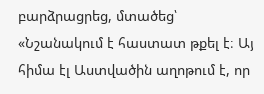բարձրացրեց, մտածեց՝ «Նշանակում է հաստատ թքել է։ Այ հիմա էլ Աստվածին աղոթում է, որ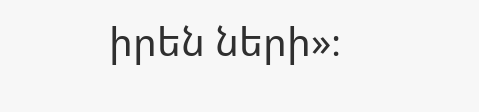իրեն ների»։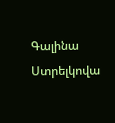Գալինա Ստրելկովա